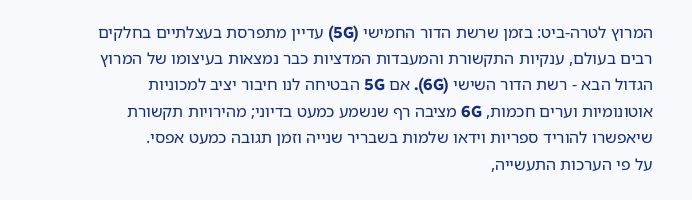המרוץ לטרה-ביט: בזמן שרשת הדור החמישי (5G) עדיין מתפרסת בעצלתיים בחלקים רבים בעולם, ענקיות התקשורת והמעבדות המדציות כבר נמצאות בעיצומו של המרוץ הגדול הבא - רשת הדור השישי (6G). אם 5G הבטיחה לנו חיבור יציב למכוניות אוטונומיות וערים חכמות, 6G מציבה רף שנשמע כמעט בדיוני; מהירויות תקשורת שיאפשרו להוריד ספריות וידאו שלמות בשבריר שנייה וזמן תגובה כמעט אפסי.
על פי הערכות התעשייה,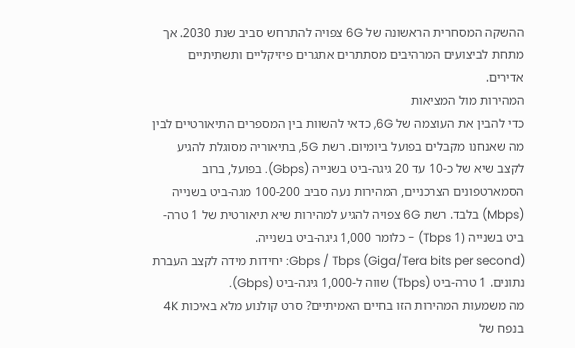ההשקה המסחרית הראשונה של 6G צפויה להתרחש סביב שנת 2030. אך מתחת לביצועים המרהיבים מסתתרים אתגרים פיזיקליים ותשתיתיים אדירים.
המהירות מול המציאות
כדי להבין את העוצמה של 6G, כדאי להשוות בין המספרים התיאורטיים לבין מה שאנחנו מקבלים בפועל ביומיום. רשת 5G, בתיאוריה מסוגלת להגיע לקצב שיא של כ-10 עד 20 גיגה-ביט בשנייה (Gbps). בפועל, ברוב הסמארטפונים הצרכניים, המהירות נעה סביב 100-200 מגה-ביט בשנייה (Mbps) בלבד. רשת 6G צפויה להגיע למהירות שיא תיאורטית של 1 טרה-ביט בשנייה (1 Tbps) - כלומר 1,000 גיגה-ביט בשנייה.
Gbps / Tbps (Giga/Tera bits per second): יחידות מידה לקצב העברת נתונים. 1 טרה-ביט (Tbps) שווה ל-1,000 גיגה-ביט (Gbps).
מה משמעות המהירות הזו בחיים האמיתיים? סרט קולנוע מלא באיכות 4K בנפח של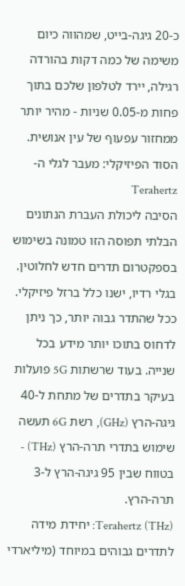כ-20 גיגה-בייט, שמהווה כיום משימה של כמה דקות בהורדה רגילה, יירד לטלפון שלכם בתוך פחות מ-0.05 שניות - מהיר יותר ממחזור עפעוף של עין אנושית.
הסוד הפיזיקלי: מעבר לגלי ה-Terahertz
הסיבה ליכולת העברת הנתונים הבלתי תפוסה הזו טמונה בשימוש בספקטרום תדרים חדש לחלוטין. בגלי רדיו, ישנו כלל ברזל פיזיקלי. ככל שהתדר גבוה יותר, כך ניתן לדחוס בתוכו יותר מידע בכל שנייה. בעוד שרשתות 5G פועלות בעיקר בתדרים של מתחת ל-40 גיגה-הרץ (GHz), רשת 6G תעשה שימוש בתדרי תרה-הרץ (THz) - בטווח שבין 95 גיגה-הרץ ל-3 תרה-הרץ.
Terahertz (THz): יחידת מידה לתדרים גבוהים במיוחד (מיליארדי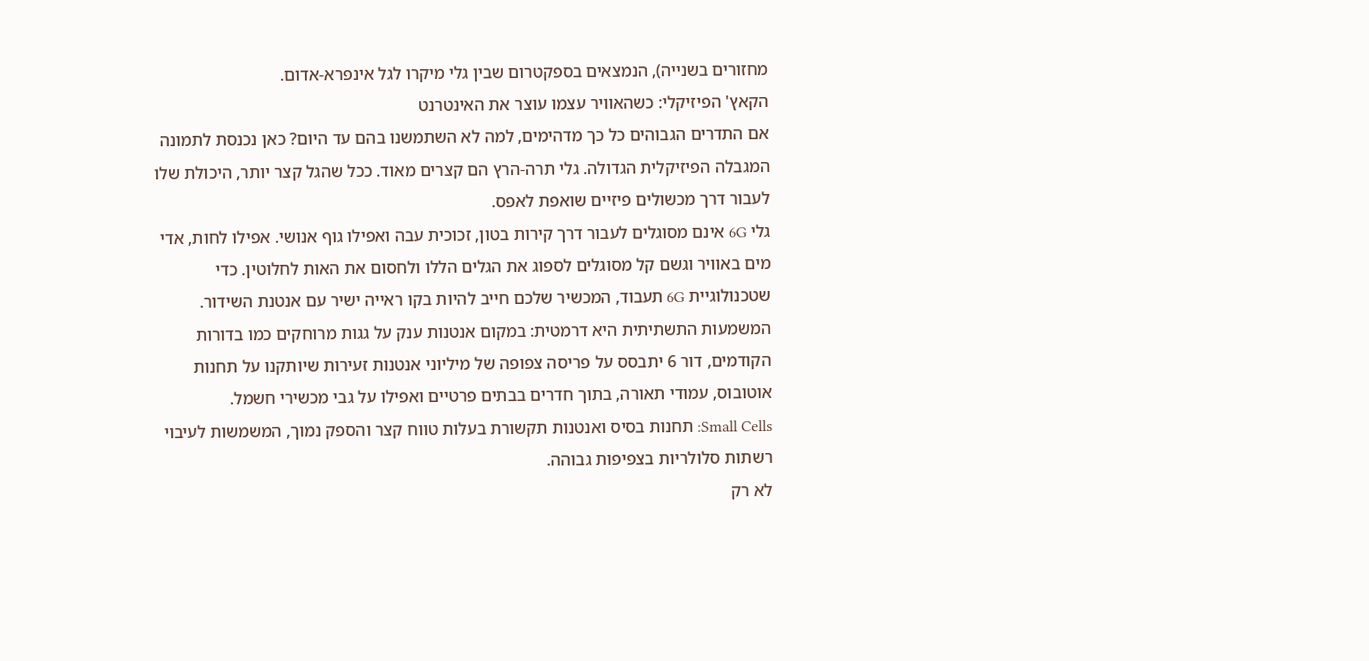מחזורים בשנייה), הנמצאים בספקטרום שבין גלי מיקרו לגל אינפרא-אדום.
הקאץ' הפיזיקלי: כשהאוויר עצמו עוצר את האינטרנט
אם התדרים הגבוהים כל כך מדהימים, למה לא השתמשנו בהם עד היום? כאן נכנסת לתמונה המגבלה הפיזיקלית הגדולה. גלי תרה-הרץ הם קצרים מאוד. ככל שהגל קצר יותר, היכולת שלו לעבור דרך מכשולים פיזיים שואפת לאפס.
גלי 6G אינם מסוגלים לעבור דרך קירות בטון, זכוכית עבה ואפילו גוף אנושי. אפילו לחות, אדי מים באוויר וגשם קל מסוגלים לספוג את הגלים הללו ולחסום את האות לחלוטין. כדי שטכנולוגיית 6G תעבוד, המכשיר שלכם חייב להיות בקו ראייה ישיר עם אנטנת השידור.
המשמעות התשתיתית היא דרמטית: במקום אנטנות ענק על גגות מרוחקים כמו בדורות הקודמים, דור 6 יתבסס על פריסה צפופה של מיליוני אנטנות זעירות שיותקנו על תחנות אוטובוס, עמודי תאורה, בתוך חדרים בבתים פרטיים ואפילו על גבי מכשירי חשמל.
Small Cells: תחנות בסיס ואנטנות תקשורת בעלות טווח קצר והספק נמוך, המשמשות לעיבוי רשתות סלולריות בצפיפות גבוהה.
לא רק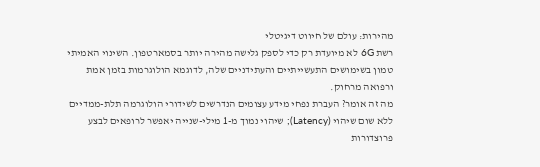מהירות: עולם של חיווט דיגיטלי
רשת 6G לא מיועדת רק כדי לספק גלישה מהירה יותר בסמארטפון. השינוי האמיתי טמון בשימושים התעשייתיים והעתידניים שלה, לדוגמא הולוגרמות בזמן אמת ורפואה מרחוק.
מה זה אומר? העברת נפחי מידע עצומים הנדרשים לשידורי הולוגרמה תלת-ממדיים ללא שום שיהוי (Latency); שיהוי נמוך מ-1 מילי-שנייה יאפשר לרופאים לבצע פרוצדורות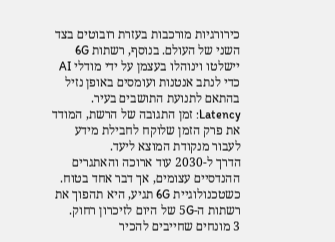כירורגיות מורכבות בעזרת רובוטים בצד השני של העולם. בנוסף, רשתות 6G יישלטו וינוהלו בעצמן על ידי מודלי AI כדי לנתב אנטנות ועומסים באופן נזיל בהתאם לתנועת התושבים בעיר.
Latency: זמן התגובה של הרשת, המודד את פרק הזמן שלוקח לחבילת מידע לעבור מנקודת המוצא ליעד.
הדרך ל-2030 עוד ארוכה והאתגרים ההנדסיים עצומים, אך דבר אחד בטוח. כשטכנולוגיית 6G תגיע, היא תהפוך את רשתות ה-5G של היום לזיכרון רחוק.
3 מונחים שחייבים להכיר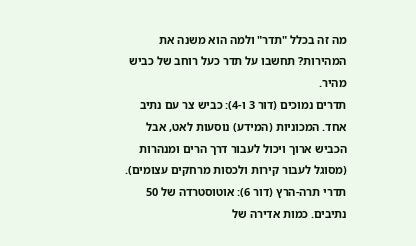מה זה בכלל "תדר" ולמה הוא משנה את המהירות? תחשבו על תדר כעל רוחב של כביש מהיר.
תדרים נמוכים (דור 3 ו-4): כביש צר עם נתיב אחד. המכוניות (המידע) נוסעות לאט, אבל הכביש ארוך ויכול לעבור דרך הרים ומנהרות (מסוגל לעבור קירות ולכסות מרחקים עצומים).
תדרי תרה-הרץ (דור 6): אוטוסטרדה של 50 נתיבים. כמות אדירה של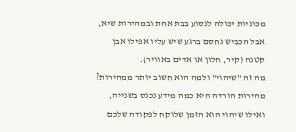מכוניות יכולה לנסוע בבת אחת ובמהירות שיא, אבל הכביש נחסם ברגע שיש עליו אפילו אבן קטנה (קיר, חלון או אדים באוויר).
מה זה "שיהוי" ולמה הוא חשוב יותר ממהירות? מהירות הורדה היא כמה מידע נכנס בשנייה, ואילו שיהוי הוא הזמן שלוקח לפקודה שלכם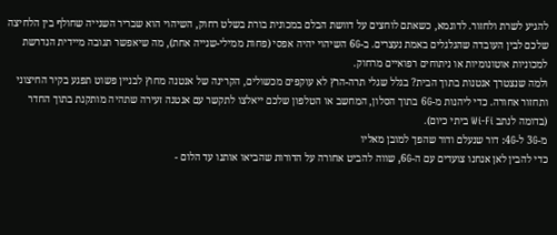להגיע לשרת ולחזור. לדוגמא, כשאתם לוחצים על דוושת הבלם במכונית בורת בשלט רחוק, השיהוי הוא שבריר השנייה שחולף בין הלחיצה שלכם לבין העובדה שהגלגלים באמת נעצרים. ב-6G השיהוי יהיה אפסי (פחות ממילי-שנייה אחת), מה שיאפשר תגובה מיידית הנדרשת למכוניות אוטונומיות או ניתוחים רפואיים מרחוק.
ולמה שנצטרך אנטנות בתוך הבית? בגלל שגלי תרה-הרץ לא עוקפים מכשולים, הקרינה של אנטנה מחוץ לבניין פשוט תפגע בקיר החיצוני ותחזור אחורה. כדי ליהנות מ-6G בתוך הסלון, המחשב או הטלפון שלכם ייאלצו לתקשר עם אנטנה זעירה שתהיה מותקנת בתוך החדר (בדומה לנתב Wi-Fi ביתי כיום).
מ-3G ל-4G: דור שנעלם ודור שהפך למובן מאליו
כדי להבין לאן אנחנו צועדים עם ה-6G, שווה להביט אחורה על הדורות שהביאו אותנו עד הלום -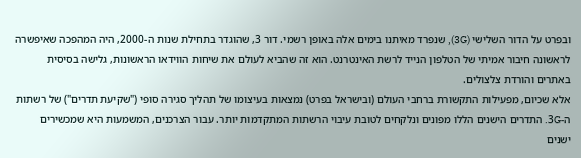ובפרט על הדור השלישי (3G), שנפרד מאיתנו בימים אלה באופן רשמי. דור 3, שהוגדר בתחילת שנות ה-2000, היה המהפכה שאיפשרה לראשונה חיבור אמיתי של הטלפון הנייד לרשת האינטרנט. הוא זה שהביא לעולם את שיחות הווידאו הראשונות, גלישה בסיסית באתרים והורדת צלצולים.
אלא שכיום, מפעילות התקשורת ברחבי העולם (ובישראל בפרט) נמצאות בעיצומו של תהליך סגירה סופי ("שקיעת תדרים") של רשתות ה-3G. התדרים הישנים הללו מפונים ונלקחים לטובת עיבוי הרשתות המתקדמות יותר. עבור הצרכנים, המשמעות היא שמכשירים ישנים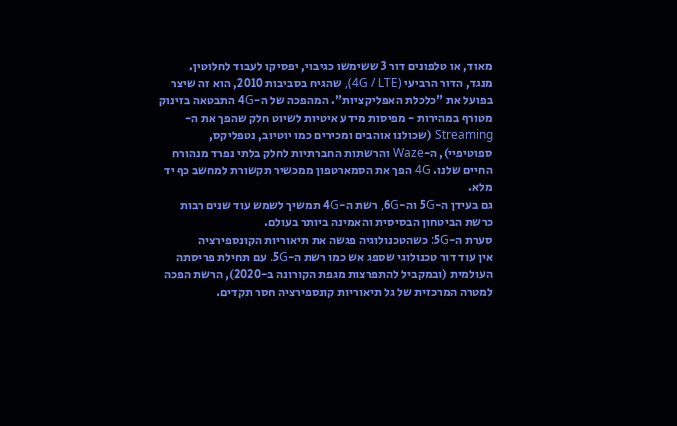מאוד, או טלפונים דור 3 ששימשו כגיבוי, יפסיקו לעבוד לחלוטין.
מנגד, הדור הרביעי (4G / LTE), שהגיח בסביבות 2010, הוא זה שיצר בפועל את "כלכלת האפליקציות". המהפכה של ה-4G התבטאה בזינוק מטורף במהירות - מפיסות מידע איטיות לשיוט חלק שהפך את ה-Streaming (שכולנו אוהבים ומכירים כמו יוטיוב, נטפליקס, ספוטיפיי), ה-Waze והרשתות החברתיות לחלק בלתי נפרד מנהורח החיים שלנו. 4G הפך את הסמארטפון ממכשיר תקשורת למחשב כף יד מלא.
גם בעידן ה-5G וה-6G, רשת ה-4G תמשיך לשמש עוד שנים רבות כרשת הביטחון הבסיסית והאמינה ביותר בעולם.
סערת ה-5G: כשהטכנולוגיה פגשה את תיאוריות הקונספירציה
אין עוד דור טכנולוגי שספג אש כמו רשת ה-5G. עם תחילת פריסתה העולמית (ובמקביל להתפרצות מגפת הקורונה ב-2020), הרשת הפכה למטרה המרכזית של גל תיאוריות קונספירציה חסר תקדים.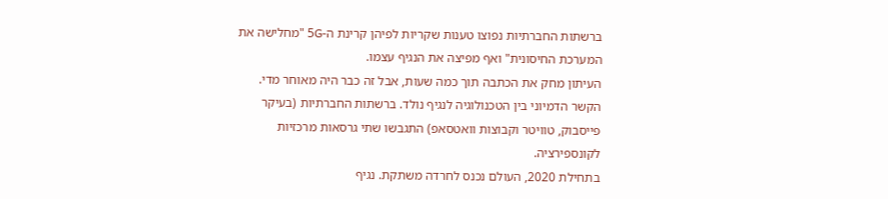ברשתות החברתיות נפוצו טענות שקריות לפיהן קרינת ה-5G "מחלישה את המערכת החיסונית" ואף מפיצה את הנגיף עצמו.
העיתון מחק את הכתבה תוך כמה שעות, אבל זה כבר היה מאוחר מדי. הקשר הדמיוני בין הטכנולוגיה לנגיף נולד. ברשתות החברתיות (בעיקר פייסבוק, טוויטר וקבוצות וואטסאפ) התגבשו שתי גרסאות מרכזיות לקונספירציה.
בתחילת 2020, העולם נכנס לחרדה משתקת. נגיף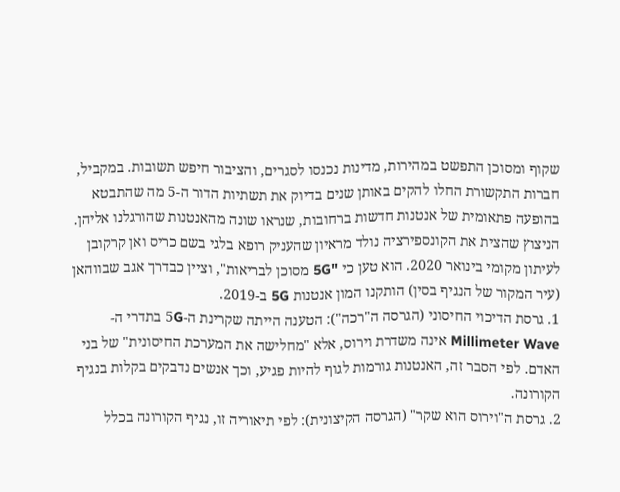שקוף ומסוכן התפשט במהירות, מדינות נכנסו לסגרים, והציבור חיפש תשובות. במקביל, חברות התקשורת החלו להקים באותן שנים בדיוק את תשתיות הדור ה-5 מה שהתבטא בהופעה פתאומית של אנטנות חדשות ברחובות, שנראו שונה מהאנטנות שהורגלנו אליהן. הניצוץ שהצית את הקונספירציה נולד מראיון שהעניק רופא בלגי בשם כריס ואן קרקובן לעיתון מקומי בינואר 2020. הוא טען כי "5G מסוכן לבריאות", וציין כבדרך אגב שבווהאן (עיר המקור של הנגיף בסין) הותקנו המון אנטנות 5G ב-2019.
1. גרסת הדיכוי החיסוני (הגרסה ה"רכה"): הטענה הייתה שקרינת ה-5G בתדרי ה-Millimeter Wave אינה משדרת וירוס, אלא "מחלישה את המערכת החיסונית" של בני האדם. לפי הסבר זה, האנטנות גורמות לגוף להיות פגיע, וכך אנשים נדבקים בקלות בנגיף הקורונה.
2. גרסת ה"וירוס הוא שקר" (הגרסה הקיצונית): לפי תיאוריה זו, נגיף הקורונה בכלל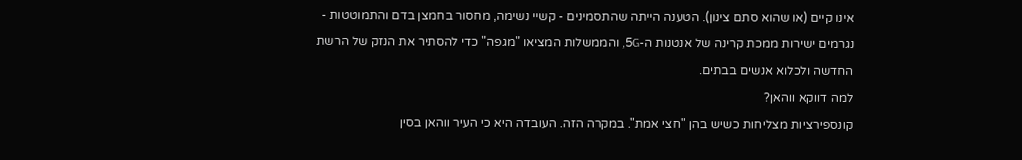אינו קיים (או שהוא סתם צינון). הטענה הייתה שהתסמינים - קשיי נשימה, מחסור בחמצן בדם והתמוטטות - נגרמים ישירות ממכת קרינה של אנטנות ה-5G, והממשלות המציאו "מגפה" כדי להסתיר את הנזק של הרשת החדשה ולכלוא אנשים בבתים.
למה דווקא ווהאן?
קונספירציות מצליחות כשיש בהן "חצי אמת". במקרה הזה. העובדה היא כי העיר ווהאן בסין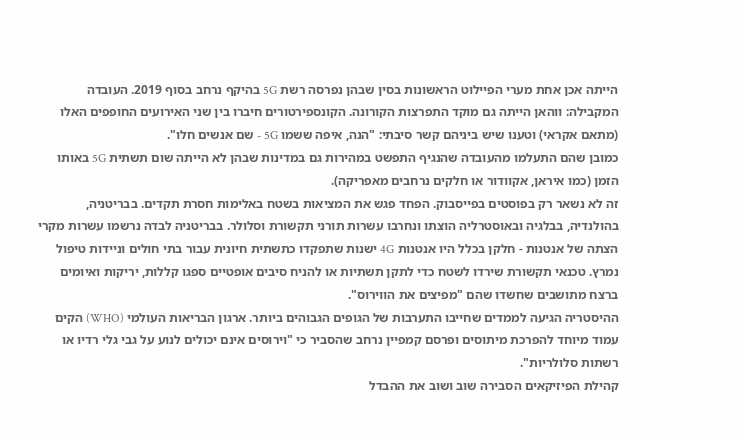הייתה אכן אחת מערי הפיילוט הראשונות בסין שבהן נפרסה רשת 5G בהיקף נרחב בסוף 2019. העובדה המקבילה: ווהאן הייתה גם מוקד התפרצות הקורונה. הקונספירטורים חיברו בין שני האירועים החופפים האלו (מתאם אקראי) וטענו שיש ביניהם קשר סיבתי: "הנה, איפה ששמו 5G - שם אנשים חלו".
כמובן שהם התעלמו מהעובדה שהנגיף התפשט במהירות גם במדינות שבהן לא הייתה שום תשתית 5G באותו הזמן (כמו איראן, אקוודור או חלקים נרחבים מאפריקה).
זה לא נשאר רק בפוסטים בפייסבוק. הפחד פגש את המציאות בשטח באלימות חסרת תקדים. בבריטניה, בהולנדיה, בבלגיה ובאוסטרליה הוצתו ונחרבו עשרות תורני תקשורת וסלולר. בבריטניה לבדה נרשמו עשרות מקרי הצתה של אנטנות - חלקן בכלל היו אנטנות 4G ישנות שתפקדו כתשתית חיונית עבור בתי חולים וניידות טיפול נמרץ. טכנאי תקשורת שירדו לשטח כדי לתקן תשתיות או להניח סיבים אופטיים ספגו קללות, יריקות ואיומים ברצח מתושבים שחשדו שהם "מפיצים את הווירוס".
ההיסטריה הגיעה לממדים שחייבו התערבות של הגופים הגבוהים ביותר. ארגון הבריאות העולמי (WHO) הקים עמוד מיוחד להפרכת מיתוסים ופרסם קמפיין נרחב שהסביר כי "וירוסים אינם יכולים לנוע על גבי גלי רדיו או רשתות סלולריות".
קהילת הפיזיקאים הסבירה שוב ושוב את ההבדל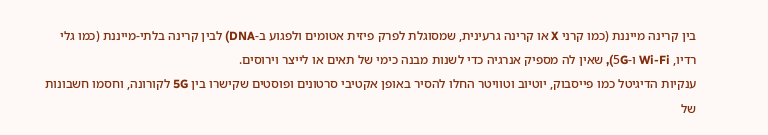בין קרינה מייננת (כמו קרני X או קרינה גרעינית, שמסוגלת לפרק פיזית אטומים ולפגוע ב-DNA) לבין קרינה בלתי-מייננת (כמו גלי רדיו, Wi-Fi ו-5G), שאין לה מספיק אנרגיה כדי לשנות מבנה כימי של תאים או לייצר וירוסים.
ענקיות הדיגיטל כמו פייסבוק, יוטיוב וטוויטר החלו להסיר באופן אקטיבי סרטונים ופוסטים שקישרו בין 5G לקורונה, וחסמו חשבונות של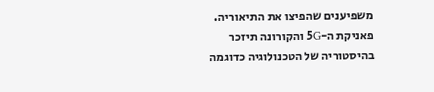משפיענים שהפיצו את התיאוריה.
פאניקת ה-5G והקורונה תיזכר בהיסטוריה של הטכנולוגיה כדוגמה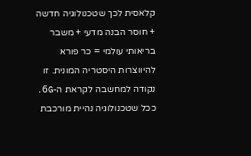קלאסית לכך שטכנולוגיה חדשה + חוסר הבנה מדעי + משבר בריאותי עולמי = כר פורא להיווצרות היסטריה המונית. זו נקודה למחשבה לקראת ה-6G. ככל שטכנולוגיה נהיית מורכבת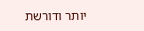יותר ודורשת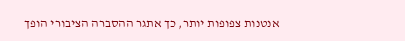אנטנות צפופות יותר, כך אתגר ההסברה הציבורי הופך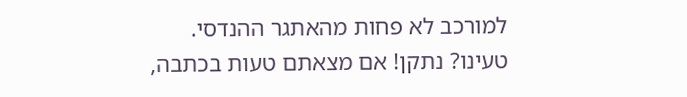למורכב לא פחות מהאתגר ההנדסי.
טעינו? נתקן! אם מצאתם טעות בכתבה,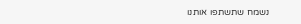נשמח שתשתפו אותנו